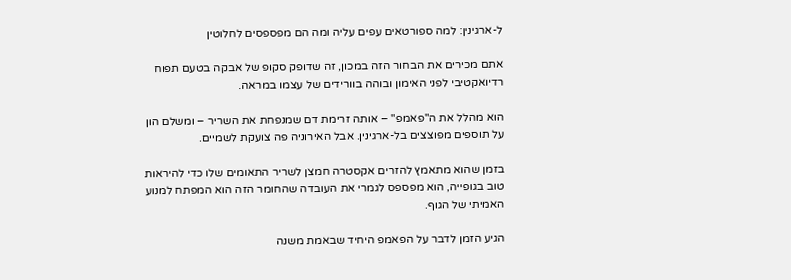ל-ארגינין: למה ספורטאים עפים עליה ומה הם מפספסים לחלוטין

אתם מכירים את הבחור הזה במכון, זה שדופק סקופ של אבקה בטעם תפוח רדיואקטיבי לפני האימון ובוהה בוורידים של עצמו במראה.

הוא מהלל את ה"פאמפ" – אותה זרימת דם שמנפחת את השריר – ומשלם הון על תוספים מפוצצים בל-ארגינין. אבל האירוניה פה צועקת לשמיים.

בזמן שהוא מתאמץ להזרים אקסטרה חמצן לשריר התאומים שלו כדי להיראות טוב בגופייה, הוא מפספס לגמרי את העובדה שהחומר הזה הוא המפתח למנוע האמיתי של הגוף.

הגיע הזמן לדבר על הפאמפ היחיד שבאמת משנה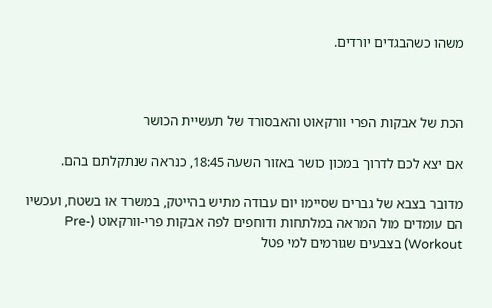משהו כשהבגדים יורדים.



הכת של אבקות הפרי וורקאוט והאבסורד של תעשיית הכושר

אם יצא לכם לדרוך במכון כושר באזור השעה 18:45, כנראה שנתקלתם בהם.

מדובר בצבא של גברים שסיימו יום עבודה מתיש בהייטק, במשרד או בשטח, ועכשיו הם עומדים מול המראה במלתחות ודוחפים לפה אבקות פרי-וורקאוט (Pre-Workout) בצבעים שגורמים למי פטל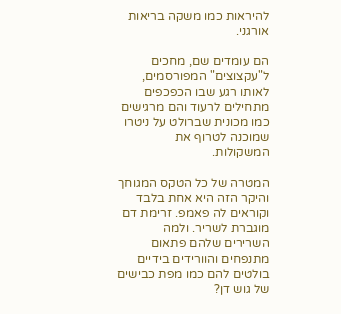להיראות כמו משקה בריאות אורגני.

הם עומדים שם, מחכים ל"עקצוצים" המפורסמים, לאותו רגע שבו הכפכפים מתחילים לרעוד והם מרגישים כמו מכונית שברולט על ניטרו שמוכנה לטרוף את המשקולות.

המטרה של כל הטקס המגוחך והיקר הזה היא אחת בלבד וקוראים לה פאמפ. זרימת דם מוגברת לשריר. ולמה השרירים שלהם פתאום מתנפחים והוורידים בידיים בולטים להם כמו מפת כבישים של גוש דן?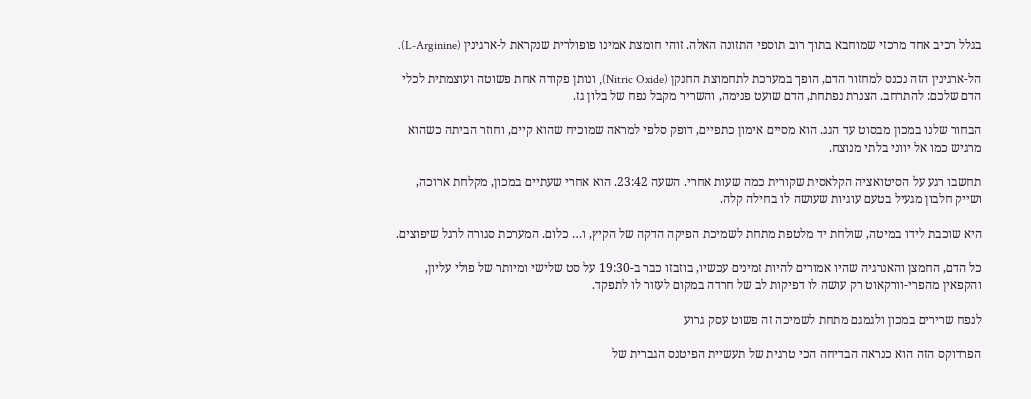בגלל רכיב אחד מרכזי שמוחבא בתוך רוב תוספי התזונה האלה. זוהי חומצת אמינו פופולרית שנקראת ל-ארגינין (L-Arginine).

הל-ארגינין הזה נכנס למחזור הדם, הופך במערכת לתחמוצת החנקן (Nitric Oxide), ונותן פקודה אחת פשוטה ועוצמתית לכלי הדם שלכם: להתרחב. הצנרת נפתחת, הדם שועט פנימה, והשריר מקבל נפח של בלון גז.

הבחור שלנו במכון מבסוט עד הגג. הוא מסיים אימון כתפיים, דופק סלפי למראה שמוכיח שהוא קיים, וחוזר הביתה כשהוא מרגיש כמו אל יווני בלתי מנוצח.

תחשבו רגע על הסיטואציה הקלאסית שקורית כמה שעות אחרי. השעה 23:42. הוא אחרי שעתיים במכון, מקלחת ארוכה, ושייק חלבון מגעיל בטעם עוגיות שעושה לו בחילה קלה.

היא שוכבת לידו במיטה, שולחת יד מלטפת מתחת לשמיכת הפיקה הדקה של הקיץ, ו… כלום. המערכת סגורה לרגל שיפוצים.

כל הדם, החמצן והאנרגיה שהיו אמורים להיות זמינים עכשיו, בוזבזו כבר ב-19:30 על סט שלישי ומיותר של פולי עליון, והקפאין מהפרי-וורקאוט רק עושה לו דפיקות לב של חרדה במקום לעזור לו לתפקד.

לנפח שרירים במכון ולגמגם מתחת לשמיכה זה פשוט עסק גרוע

הפרדוקס הזה הוא כנראה הבדיחה הכי טרגית של תעשיית הפיטנס הגברית של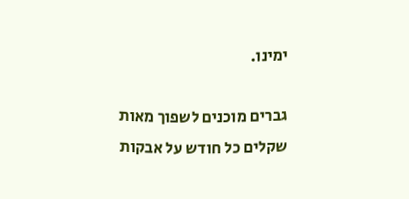ימינו.

גברים מוכנים לשפוך מאות שקלים כל חודש על אבקות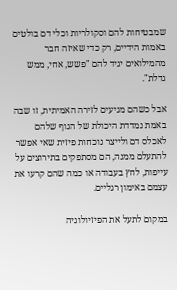שמבטיחות להם וסקולריות וכלי דם בולטים באמות הידיים, רק כדי שאיזה חבר מהמילואים יגיד להם "פשש, אחי, ממש גדלת".

אבל כשהם מגיעים לזירה האמיתית, זו שבה באמת נמדדת היכולת של הגוף שלהם לאכלס דם ולייצר נוכחות פיזית שאי אפשר להתעלם ממנה, הם מסתפקים בתירוצים על עייפות, לחץ בעבודה או כמה שהם קרעו את עצמם באימון רגליים.

במקום לתעל את הפיזיולוגיה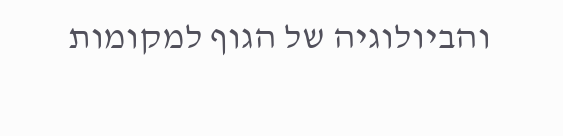והביולוגיה של הגוף למקומות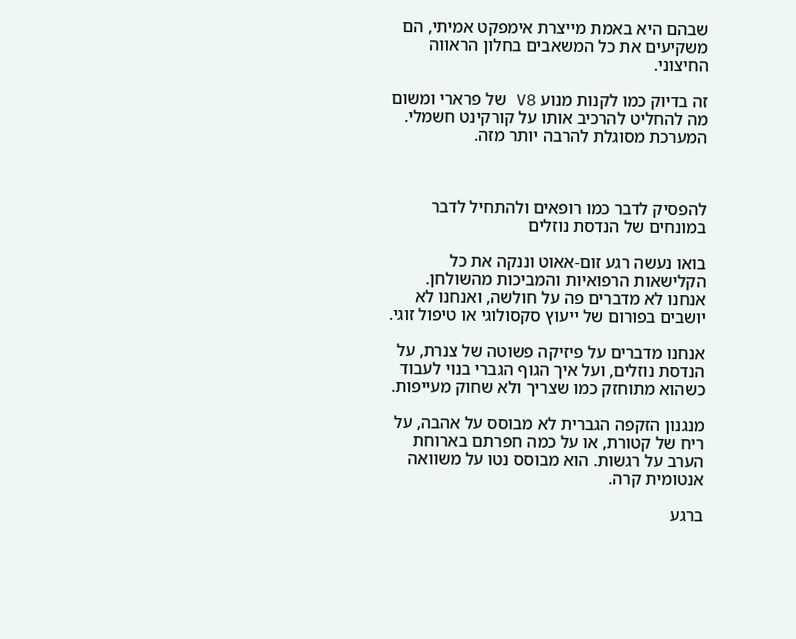שבהם היא באמת מייצרת אימפקט אמיתי, הם משקיעים את כל המשאבים בחלון הראווה החיצוני.

זה בדיוק כמו לקנות מנוע V8 של פרארי ומשום מה להחליט להרכיב אותו על קורקינט חשמלי. המערכת מסוגלת להרבה יותר מזה.



להפסיק לדבר כמו רופאים ולהתחיל לדבר במונחים של הנדסת נוזלים

בואו נעשה רגע זום-אאוט וננקה את כל הקלישאות הרפואיות והמביכות מהשולחן. אנחנו לא מדברים פה על חולשה, ואנחנו לא יושבים בפורום של ייעוץ סקסולוגי או טיפול זוגי.

אנחנו מדברים על פיזיקה פשוטה של צנרת, על הנדסת נוזלים, ועל איך הגוף הגברי בנוי לעבוד כשהוא מתוחזק כמו שצריך ולא שחוק מעייפות.

מנגנון הזקפה הגברית לא מבוסס על אהבה, על ריח של קטורת, או על כמה חפרתם בארוחת הערב על רגשות. הוא מבוסס נטו על משוואה אנטומית קרה.

ברגע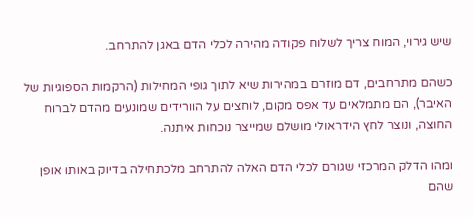שיש גירוי, המוח צריך לשלוח פקודה מהירה לכלי הדם באגן להתרחב.

כשהם מתרחבים, דם מוזרם במהירות שיא לתוך גופי המחילות (הרקמות הספוגיות של האיבר), הם מתמלאים עד אפס מקום, לוחצים על הוורידים שמונעים מהדם לברוח החוצה, ונוצר לחץ הידראולי מושלם שמייצר נוכחות איתנה.

ומהו הדלק המרכזי שגורם לכלי הדם האלה להתרחב מלכתחילה בדיוק באותו אופן שהם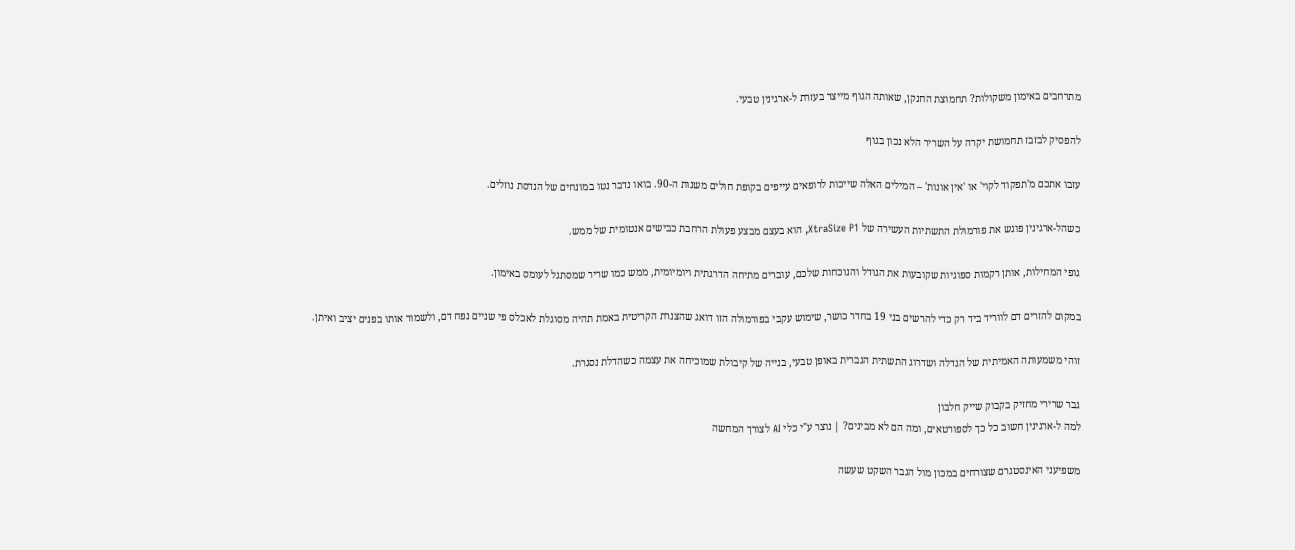מתרחבים באימון משקולות? תחמוצת החנקן, שאותה הגוף מייצר בעזרת ל-ארגינין טבעי.

להפסיק לבזבז תחמושת יקרה על השריר הלא נכון בגוף

עזבו אתכם מ'תפקוד לקוי' או 'אין אונות' – המילים האלה שייכות לרופאים עייפים בקופת חולים משנות ה-90. בואו נדבר נטו במונחים של הנדסת נוזלים.

כשהל-ארגינין פוגש את פורמולת התשתיות העשירה של XtraSize P1, הוא בעצם מבצע פעולת הרחבת כבישים אנטומית של ממש.

גופי המחילות, אותן רקמות ספוגיות שקובעות את הגודל והנוכחות שלכם, עוברים מתיחה הדרגתית ויומיומית, ממש כמו שריר שמסתגל לעומס באימון.

במקום להזרים דם לווריד ביד רק כדי להרשים בני 19 בחדר כושר, שימוש עקבי בפורמולה הזו דואג שהצנרת הקריטית באמת תהיה מסוגלת לאכלס פי שניים נפח דם, ולשמור אותו בפנים יציב ואיתן.

זוהי משמעותה האמיתית של הגדלה ושדרוג התשתית הגברית באופן טבעי, בנייה של קיבולת שמוכיחה את עצמה כשהדלת נסגרת.

גבר שרירי מחזיק בקבוק שייק חלבון
למה ל-ארגינין חשוב כל כך לספורטאים, ומה הם לא מבינים? | נוצר ע"י כלי AI לצורך המחשה

משפיעני האינסטגרם שצורחים במכון מול הגבר השקט שעשה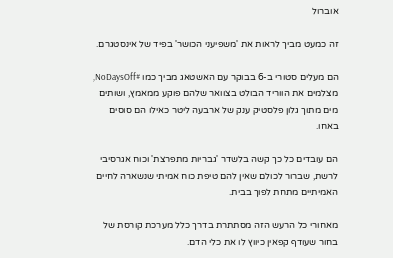אוברול

זה כמעט מביך לראות את 'משפיעני הכושר' בפיד של אינסטגרם.

הם מעלים סטורי ב-6 בבוקר עם האשטאג מביך כמו #NoDaysOff, מצלמים את הווריד הבולט בצוואר שלהם פוקע ממאמץ, ושותים מים מתוך גלון פלסטיק ענק של ארבעה ליטר כאילו הם סוסים באחו.

הם עובדים כל כך קשה בלשדר 'גבריות מתפרצת' וכוח אגרסיבי לרשת, שברור לכולם שאין להם טיפת כוח אמיתי שנשארה לחיים האמיתיים מתחת לפוך בבית.

מאחורי כל הרעש הזה מסתתרת בדרך כלל מערכת קורסת של בחור שעודף קפאין כיווץ לו את כלי הדם.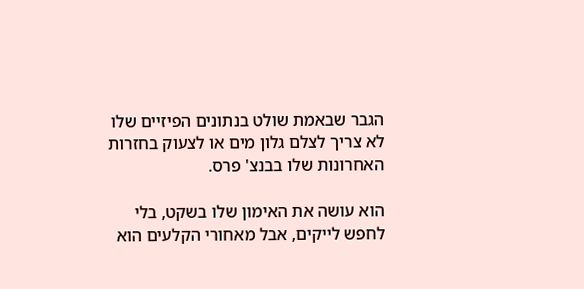הגבר שבאמת שולט בנתונים הפיזיים שלו לא צריך לצלם גלון מים או לצעוק בחזרות האחרונות שלו בבנצ' פרס.

הוא עושה את האימון שלו בשקט, בלי לחפש לייקים, אבל מאחורי הקלעים הוא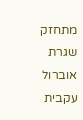מתחזק שגרת אוברול עקבית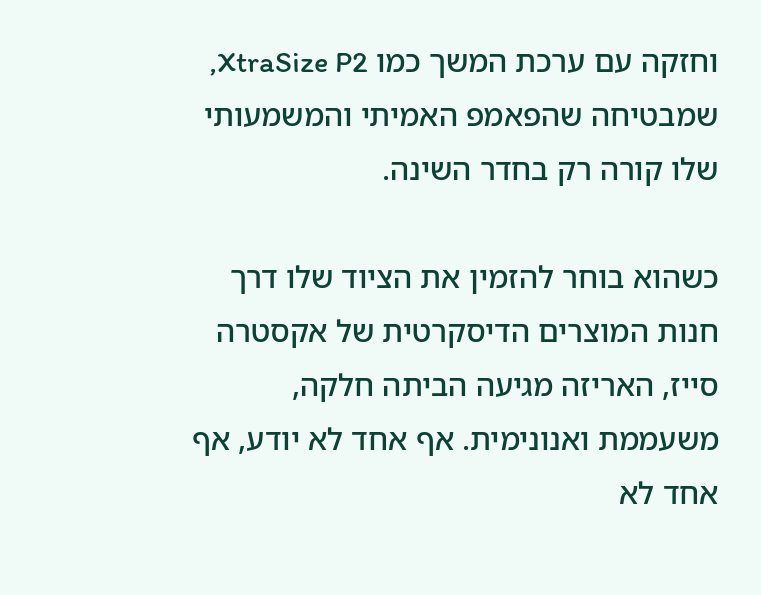וחזקה עם ערכת המשך כמו XtraSize P2, שמבטיחה שהפאמפ האמיתי והמשמעותי שלו קורה רק בחדר השינה.

כשהוא בוחר להזמין את הציוד שלו דרך חנות המוצרים הדיסקרטית של אקסטרה סייז, האריזה מגיעה הביתה חלקה, משעממת ואנונימית. אף אחד לא יודע, אף אחד לא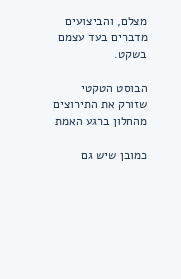מצלם, והביצועים מדברים בעד עצמם בשקט.

הבוסט הטקטי שזורק את התירוצים מהחלון ברגע האמת

כמובן שיש גם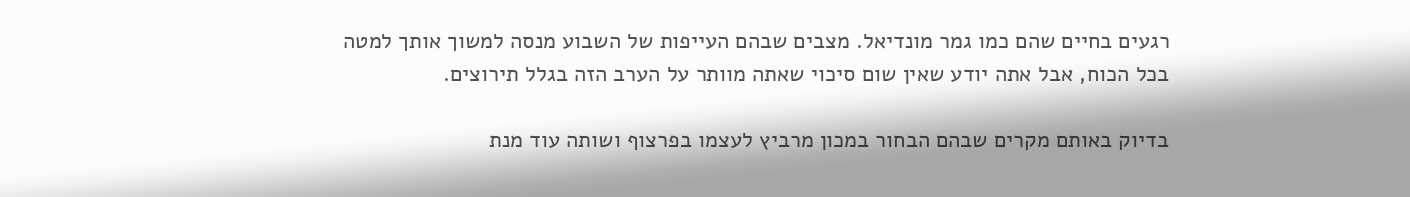רגעים בחיים שהם כמו גמר מונדיאל. מצבים שבהם העייפות של השבוע מנסה למשוך אותך למטה בכל הכוח, אבל אתה יודע שאין שום סיכוי שאתה מוותר על הערב הזה בגלל תירוצים.

בדיוק באותם מקרים שבהם הבחור במכון מרביץ לעצמו בפרצוף ושותה עוד מנת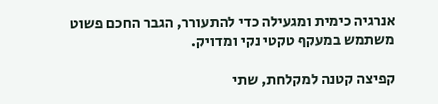אנרגיה כימית ומגעילה כדי להתעורר, הגבר החכם פשוט משתמש במעקף טקטי נקי ומדויק.

קפיצה קטנה למקלחת, שתי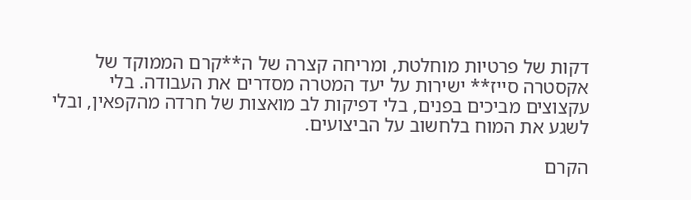דקות של פרטיות מוחלטת, ומריחה קצרה של ה**קרם הממוקד של אקסטרה סייז** ישירות על יעד המטרה מסדרים את העבודה. בלי עקצוצים מביכים בפנים, בלי דפיקות לב מואצות של חרדה מהקפאין, ובלי לשגע את המוח בלחשוב על הביצועים.

הקרם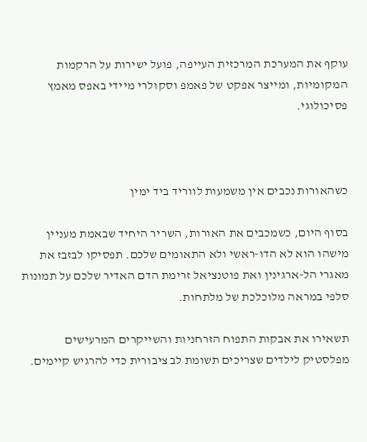עוקף את המערכת המרכזית העייפה, פועל ישירות על הרקמות המקומיות, ומייצר אפקט של פאמפ וסקולרי מיידי באפס מאמץ פסיכולוגי.



כשהאורות נכבים אין משמעות לווריד ביד ימין

בסוף היום, כשמכבים את האורות, השריר היחיד שבאמת מעניין מישהו הוא לא הדו-ראשי ולא התאומים שלכם. תפסיקו לבזבז את מאגרי הל-ארגינין ואת פוטנציאל זרימת הדם האדיר שלכם על תמונות סלפי במראה מלוכלכת של מלתחות.

תשאירו את אבקות התפוח הזרחניות והשייקרים המרעישים מפלסטיק לילדים שצריכים תשומת לב ציבורית כדי להרגיש קיימים.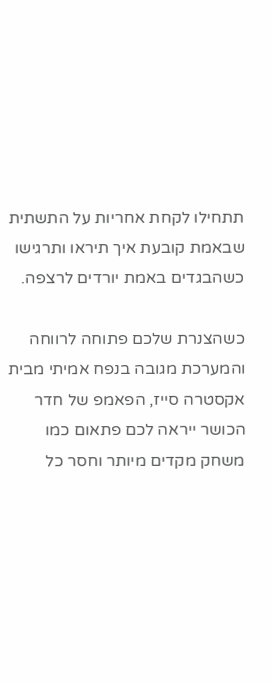תתחילו לקחת אחריות על התשתית שבאמת קובעת איך תיראו ותרגישו כשהבגדים באמת יורדים לרצפה.

כשהצנרת שלכם פתוחה לרווחה והמערכת מגובה בנפח אמיתי מבית אקסטרה סייז, הפאמפ של חדר הכושר ייראה לכם פתאום כמו משחק מקדים מיותר וחסר כל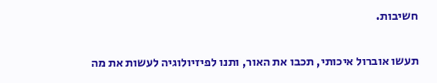חשיבות.

תעשו אוברול איכותי, תכבו את האור, ותנו לפיזיולוגיה לעשות את מה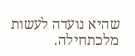שהיא נועדה לעשות מלכתחילה.